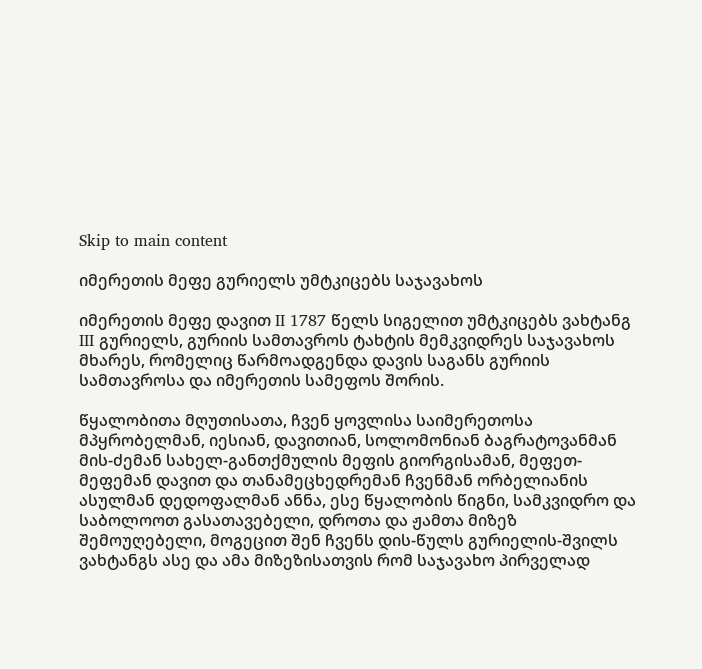Skip to main content

იმერეთის მეფე გურიელს უმტკიცებს საჯავახოს

იმერეთის მეფე დავით II 1787 წელს სიგელით უმტკიცებს ვახტანგ III გურიელს, გურიის სამთავროს ტახტის მემკვიდრეს საჯავახოს მხარეს, რომელიც წარმოადგენდა დავის საგანს გურიის სამთავროსა და იმერეთის სამეფოს შორის.

წყალობითა მღუთისათა, ჩვენ ყოვლისა საიმერეთოსა მპყრობელმან, იესიან, დავითიან, სოლომონიან ბაგრატოვანმან მის-ძემან სახელ-განთქმულის მეფის გიორგისამან, მეფეთ-მეფემან დავით და თანამეცხედრემან ჩვენმან ორბელიანის ასულმან დედოფალმან ანნა, ესე წყალობის წიგნი, სამკვიდრო და საბოლოოთ გასათავებელი, დროთა და ჟამთა მიზეზ შემოუღებელი, მოგეცით შენ ჩვენს დის-წულს გურიელის-შვილს ვახტანგს ასე და ამა მიზეზისათვის რომ საჯავახო პირველად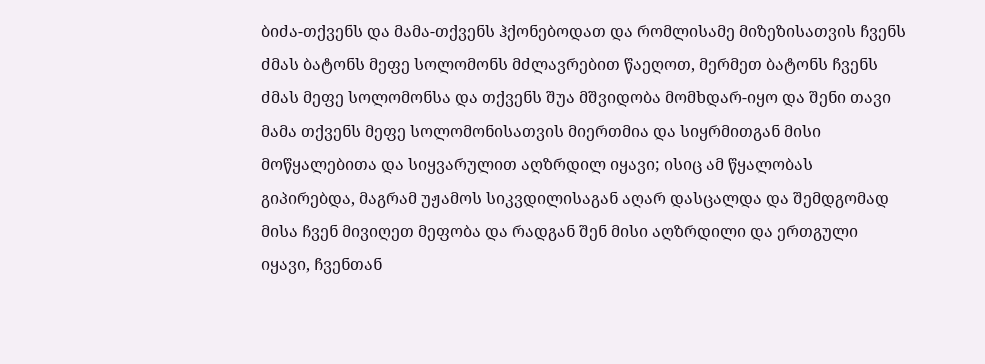ბიძა-თქვენს და მამა-თქვენს ჰქონებოდათ და რომლისამე მიზეზისათვის ჩვენს ძმას ბატონს მეფე სოლომონს მძლავრებით წაეღოთ, მერმეთ ბატონს ჩვენს ძმას მეფე სოლომონსა და თქვენს შუა მშვიდობა მომხდარ-იყო და შენი თავი მამა თქვენს მეფე სოლომონისათვის მიერთმია და სიყრმითგან მისი მოწყალებითა და სიყვარულით აღზრდილ იყავი; ისიც ამ წყალობას გიპირებდა, მაგრამ უჟამოს სიკვდილისაგან აღარ დასცალდა და შემდგომად მისა ჩვენ მივიღეთ მეფობა და რადგან შენ მისი აღზრდილი და ერთგული იყავი, ჩვენთან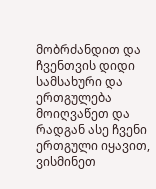მობრძანდით და ჩვენთვის დიდი სამსახური და ერთგულება მოიღვაწეთ და რადგან ასე ჩვენი ერთგული იყავით, ვისმინეთ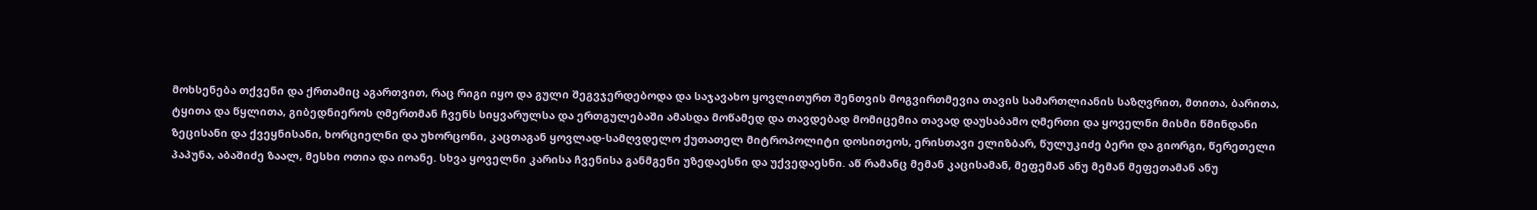მოხსენება თქვენი და ქრთამიც აგართვით, რაც რიგი იყო და გული შეგვჯერდებოდა და საჯავახო ყოვლითურთ შენთვის მოგვირთმევია თავის სამართლიანის საზღვრით, მთითა, ბარითა, ტყითა და წყლითა, გიბედნიეროს ღმერთმან ჩვენს სიყვარულსა და ერთგულებაში ამასდა მოწამედ და თავდებად მომიცემია თავად დაუსაბამო ღმერთი და ყოველნი მისმი წმინდანი ზეცისანი და ქვეყნისანი, ხორციელნი და უხორცონი, კაცთაგან ყოვლად-სამღვდელო ქუთათელ მიტროპოლიტი დოსითეოს, ერისთავი ელიზბარ, წულუკიძე ბერი და გიორგი, წერეთელი პაპუნა, აბაშიძე ზაალ, მესხი ოთია და იოანე. სხვა ყოველნი კარისა ჩვენისა განმგენი უზედაესნი და უქვედაესნი. აწ რამანც მემან კაცისამან, მეფემან ანუ მემან მეფეთამან ანუ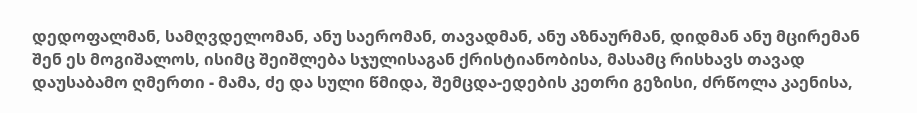დედოფალმან, სამღვდელომან, ანუ საერომან, თავადმან, ანუ აზნაურმან, დიდმან ანუ მცირემან შენ ეს მოგიშალოს, ისიმც შეიშლება სჯულისაგან ქრისტიანობისა, მასამც რისხავს თავად დაუსაბამო ღმერთი - მამა, ძე და სული წმიდა, შემცდა-ედების კეთრი გეზისი, ძრწოლა კაენისა,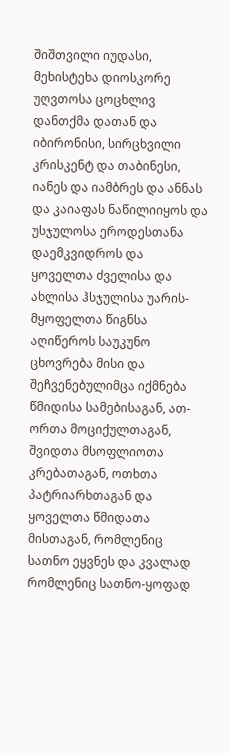შიშთვილი იუდასი, მეხისტეხა დიოსკორე უღვთოსა ცოცხლივ დანთქმა დათან და იბირონისი, სირცხვილი კრისკენტ და თაბინესი, იანეს და იამბრეს და ანნას და კაიაფას ნაწილიიყოს და უსჯულოსა ეროდესთანა დაემკვიდროს და ყოველთა ძველისა და ახლისა ჰსჯულისა უარის-მყოფელთა წიგნსა აღიწეროს საუკუნო ცხოვრება მისი და შეჩვენებულიმცა იქმნება წმიდისა სამებისაგან, ათ-ორთა მოციქულთაგან, შვიდთა მსოფლიოთა კრებათაგან, ოთხთა პატრიარხთაგან და ყოველთა წმიდათა მისთაგან, რომლენიც სათნო ეყვნეს და კვალად რომლენიც სათნო-ყოფად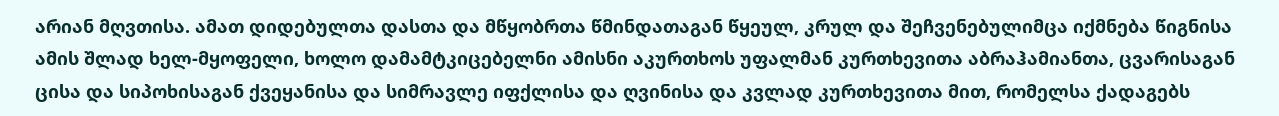არიან მღვთისა. ამათ დიდებულთა დასთა და მწყობრთა წმინდათაგან წყეულ, კრულ და შეჩვენებულიმცა იქმნება წიგნისა ამის შლად ხელ-მყოფელი, ხოლო დამამტკიცებელნი ამისნი აკურთხოს უფალმან კურთხევითა აბრაჰამიანთა, ცვარისაგან ცისა და სიპოხისაგან ქვეყანისა და სიმრავლე იფქლისა და ღვინისა და კვლად კურთხევითა მით, რომელსა ქადაგებს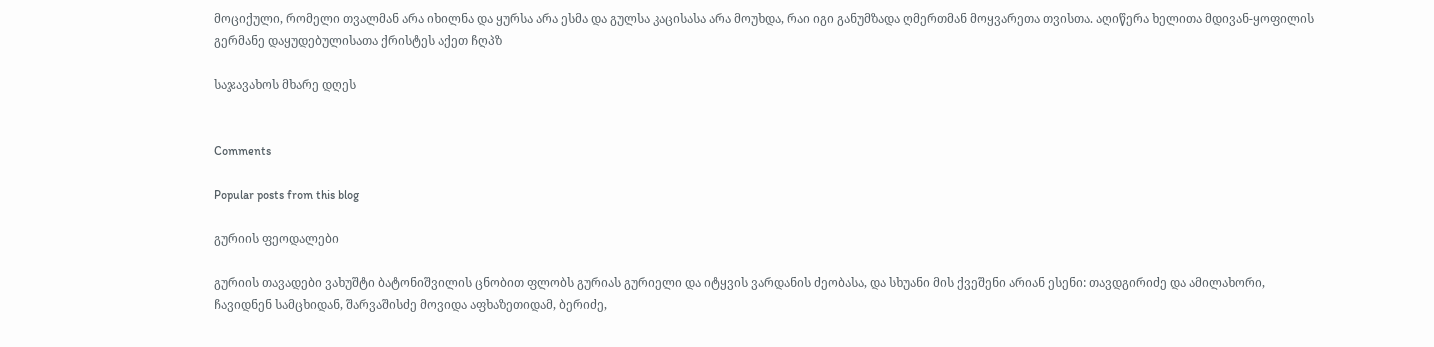მოციქული, რომელი თვალმან არა იხილნა და ყურსა არა ესმა და გულსა კაცისასა არა მოუხდა, რაი იგი განუმზადა ღმერთმან მოყვარეთა თვისთა. აღიწერა ხელითა მდივან-ყოფილის გერმანე დაყუდებულისათა ქრისტეს აქეთ ჩღპზ

საჯავახოს მხარე დღეს


Comments

Popular posts from this blog

გურიის ფეოდალები

გურიის თავადები ვახუშტი ბატონიშვილის ცნობით ფლობს გურიას გურიელი და იტყვის ვარდანის ძეობასა, და სხუანი მის ქვეშენი არიან ესენი: თავდგირიძე და ამილახორი, ჩავიდნენ სამცხიდან, შარვაშისძე მოვიდა აფხაზეთიდამ, ბერიძე,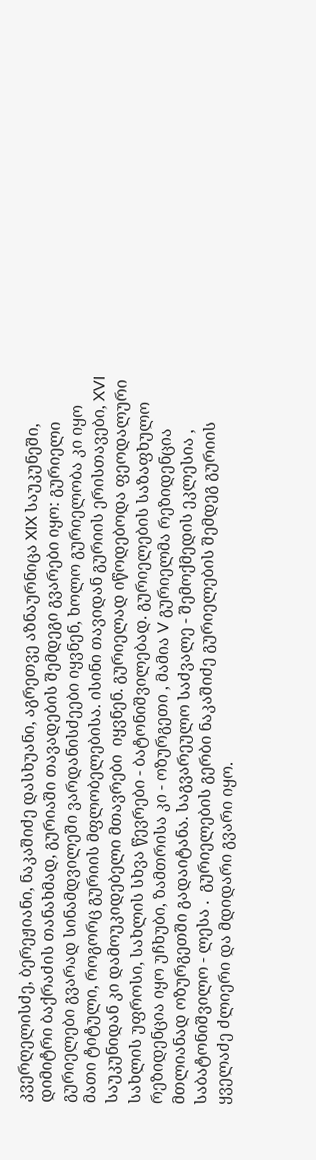კვერღელისძე, ბერეჟიანი, ნაკაშიძე დასხუანი, აგრეთვე აზნაურნიცა XIX საუკუნეში, დიმიტრი ბაქრაძის თანახმად, გურიაში თავადების შემდეგი გვარები იყო: გურიელი გურიელები გვარად სინამდვილეში ვარდანისძეები იყვნენ, ხოლო გურიელობა კი იყო მათი ტიტული, როგორც გურიის მფლობელებისა. ისინი თავიდან გურიის ერისთავები, XVI საუკუნიდან კი დამოუკიდებელი მთავრები  იყვნენ. გურიელად იწოდებოდა ფეოდალური სახლის უფროსი, სახლის სხვა წევრები - ბატონიშვილებად. გურიელების საზაფხულო რეზიდენცია იყო უჩხუბი, ზამთრისა კი - ოზურგეთი , მამია V გურიელმა რეზიდენცია მთლიანად ოზურგეთში გადაიტანა. საგვარეულო საძვალე - შემოქმედის ეკლესია , საბატონიშვილო - ლესა .  გურიელების გერბი ნაკაშიძე გურიელების შემდეგ გურიის ყველაძე ძლიერი და მდიდარი გვარი იყო.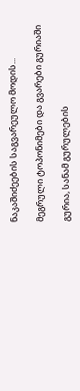ნაკაშიძეების საგვარეულო მოდის...

მეგრული ტოპონიმები და გვარები გურიაში

გურია, სანამ გურულების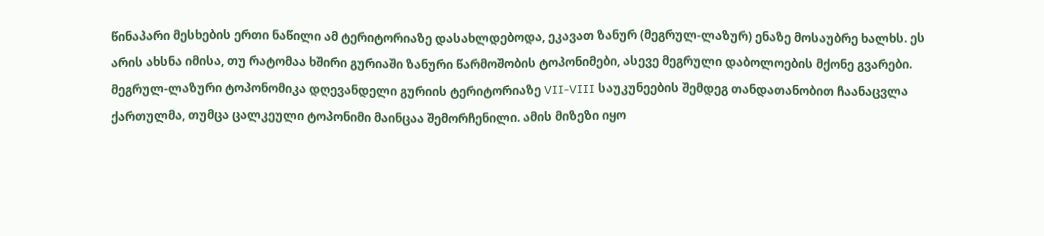წინაპარი მესხების ერთი ნაწილი ამ ტერიტორიაზე დასახლდებოდა, ეკავათ ზანურ (მეგრულ-ლაზურ) ენაზე მოსაუბრე ხალხს. ეს არის ახსნა იმისა, თუ რატომაა ხშირი გურიაში ზანური წარმოშობის ტოპონიმები, ასევე მეგრული დაბოლოების მქონე გვარები. მეგრულ-ლაზური ტოპონომიკა დღევანდელი გურიის ტერიტორიაზე VII-VIII საუკუნეების შემდეგ თანდათანობით ჩაანაცვლა ქართულმა, თუმცა ცალკეული ტოპონიმი მაინცაა შემორჩენილი. ამის მიზეზი იყო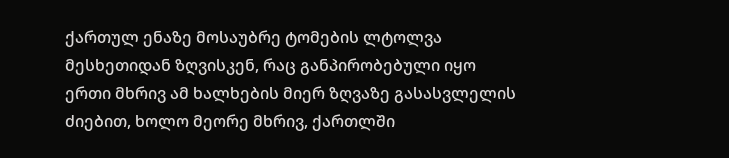ქართულ ენაზე მოსაუბრე ტომების ლტოლვა მესხეთიდან ზღვისკენ, რაც განპირობებული იყო ერთი მხრივ ამ ხალხების მიერ ზღვაზე გასასვლელის ძიებით, ხოლო მეორე მხრივ, ქართლში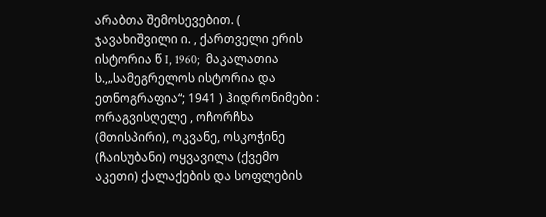არაბთა შემოსევებით. ( ჯავახიშვილი ი. , ქართველი ერის ისტორია წ I, 1960;  მაკალათია ს.,„სამეგრელოს ისტორია და ეთნოგრაფია“; 1941 ) ჰიდრონიმები : ორაგვისღელე , ოჩორჩხა (მთისპირი), ოკვანე, ოსკოჭინე (ჩაისუბანი) ოყვავილა (ქვემო აკეთი) ქალაქების და სოფლების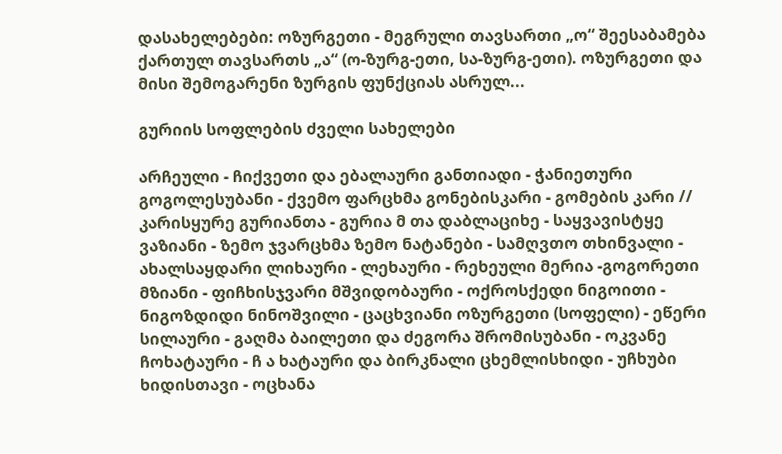დასახელებები: ოზურგეთი - მეგრული თავსართი „ო“ შეესაბამება ქართულ თავსართს „ა“ (ო-ზურგ-ეთი, სა-ზურგ-ეთი). ოზურგეთი და მისი შემოგარენი ზურგის ფუნქციას ასრულ...

გურიის სოფლების ძველი სახელები

არჩეული - ჩიქვეთი და ებალაური განთიადი - ჭანიეთური გოგოლესუბანი - ქვემო ფარცხმა გონებისკარი - გომების კარი // კარისყურე გურიანთა - გურია მ თა დაბლაციხე - საყვავისტყე ვაზიანი - ზემო ჯვარცხმა ზემო ნატანები - სამღვთო თხინვალი - ახალსაყდარი ლიხაური - ლეხაური - რეხეული მერია -გოგორეთი მზიანი - ფიჩხისჯვარი მშვიდობაური - ოქროსქედი ნიგოითი - ნიგოზდიდი ნინოშვილი - ცაცხვიანი ოზურგეთი (სოფელი) - ეწერი სილაური - გაღმა ბაილეთი და ძეგორა შრომისუბანი - ოკვანე ჩოხატაური - ჩ ა ხატაური და ბირკნალი ცხემლისხიდი - უჩხუბი ხიდისთავი - ოცხანა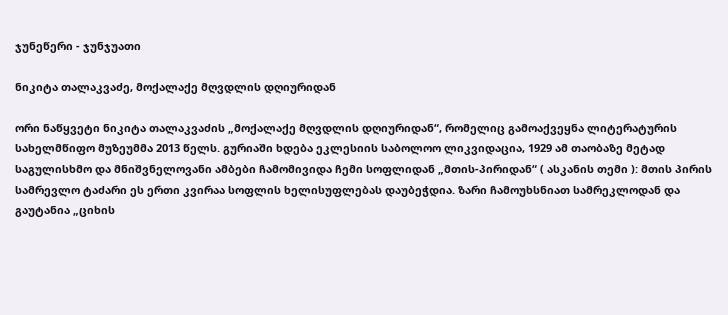ჯუნეწერი - ჯუნჯუათი

ნიკიტა თალაკვაძე, მოქალაქე მღვდლის დღიურიდან

ორი ნაწყვეტი ნიკიტა თალაკვაძის „მოქალაქე მღვდლის დღიურიდან“, რომელიც გამოაქვეყნა ლიტერატურის სახელმწიფო მუზეუმმა 2013 წელს. გურიაში ხდება ეკლესიის საბოლოო ლიკვიდაცია, 1929 ამ თაობაზე მეტად საგულისხმო და მნიშვნელოვანი ამბები ჩამომივიდა ჩემი სოფლიდან „მთის-პირიდან“ ( ასკანის თემი ): მთის პირის სამრევლო ტაძარი ეს ერთი კვირაა სოფლის ხელისუფლებას დაუბეჭდია. ზარი ჩამოუხსნიათ სამრეკლოდან და გაუტანია „ციხის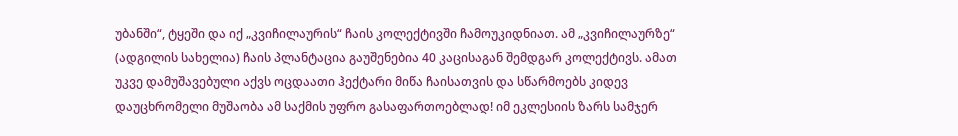უბანში“, ტყეში და იქ „კვიჩილაურის“ ჩაის კოლექტივში ჩამოუკიდნიათ. ამ „კვიჩილაურზე“ (ადგილის სახელია) ჩაის პლანტაცია გაუშენებია 40 კაცისაგან შემდგარ კოლექტივს. ამათ უკვე დამუშავებული აქვს ოცდაათი ჰექტარი მიწა ჩაისათვის და სწარმოებს კიდევ დაუცხრომელი მუშაობა ამ საქმის უფრო გასაფართოებლად! იმ ეკლესიის ზარს სამჯერ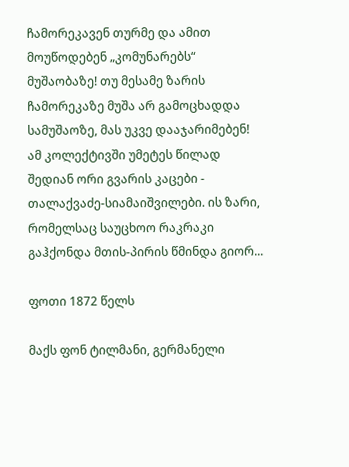ჩამორეკავენ თურმე და ამით მოუწოდებენ „კომუნარებს“ მუშაობაზე! თუ მესამე ზარის ჩამორეკაზე მუშა არ გამოცხადდა სამუშაოზე, მას უკვე დააჯარიმებენ! ამ კოლექტივში უმეტეს წილად შედიან ორი გვარის კაცები - თალაქვაძე-სიამაიშვილები. ის ზარი, რომელსაც საუცხოო რაკრაკი გაჰქონდა მთის-პირის წმინდა გიორ...

ფოთი 1872 წელს

მაქს ფონ ტილმანი, გერმანელი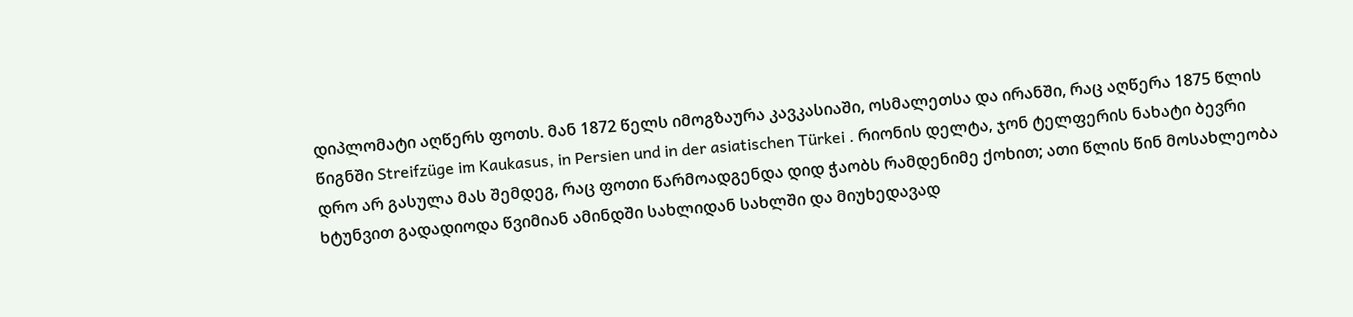დიპლომატი აღწერს ფოთს. მან 1872 წელს იმოგზაურა კავკასიაში, ოსმალეთსა და ირანში, რაც აღწერა 1875 წლის წიგნში Streifzüge im Kaukasus, in Persien und in der asiatischen Türkei . რიონის დელტა, ჯონ ტელფერის ნახატი ბევრი დრო არ გასულა მას შემდეგ, რაც ფოთი წარმოადგენდა დიდ ჭაობს რამდენიმე ქოხით; ათი წლის წინ მოსახლეობა ხტუნვით გადადიოდა წვიმიან ამინდში სახლიდან სახლში და მიუხედავად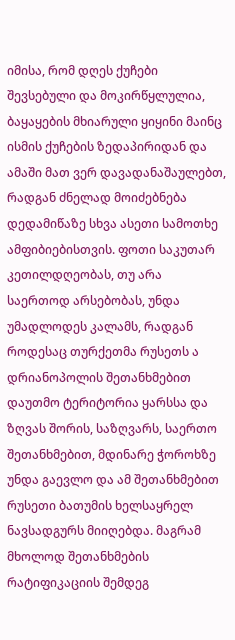იმისა, რომ დღეს ქუჩები შევსებული და მოკირწყლულია, ბაყაყების მხიარული ყიყინი მაინც ისმის ქუჩების ზედაპირიდან და ამაში მათ ვერ დავადანაშაულებთ, რადგან ძნელად მოიძებნება დედამიწაზე სხვა ასეთი სამოთხე ამფიბიებისთვის. ფოთი საკუთარ კეთილდღეობას, თუ არა საერთოდ არსებობას, უნდა უმადლოდეს კალამს, რადგან როდესაც თურქეთმა რუსეთს ა დრიანოპოლის შეთანხმებით დაუთმო ტერიტორია ყარსსა და ზღვას შორის, საზღვარს, საერთო შეთანხმებით, მდინარე ჭოროხზე უნდა გაევლო და ამ შეთანხმებით რუსეთი ბათუმის ხელსაყრელ ნავსადგურს მიიღებდა. მაგრამ მხოლოდ შეთანხმების რატიფიკაციის შემდეგ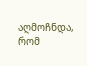აღმოჩნდა, რომ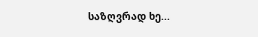საზღვრად ხე...